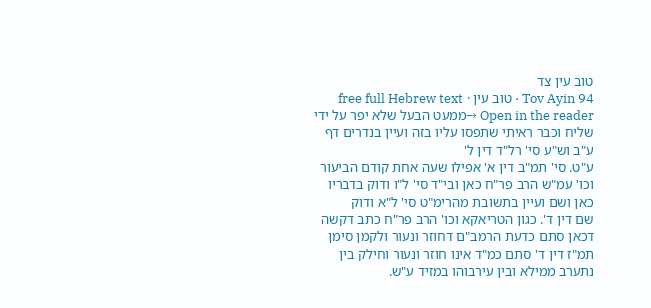טוב עין צד
Tov Ayin 94 · טוב עין · free full Hebrew text
Open in the reader →ממעט הבעל שלא יפר על ידי שליח וכבר ראיתי שתפסו עליו בזה ועיין בנדרים דף ע"ב וש"ע סי' רל"ד דין ל'
ע"ט. סי' תמ"ב דין א' אפילו שעה אחת קודם הביעור וכו' עמ"ש הרב פר"ח כאן ובי"ד סי' ל"ו ודוק בדבריו כאן ושם ועיין בתשובת מהרימ"ט סי' ל"א ודוק
שם דין ד'. כגון הטריאקא וכו' הרב פר"ח כתב דקשה דכאן סתם כדעת הרמב"ם דחוזר ונעור ולקמן סימן תמ"ז דין ד' סתם כמ"ד אינו חוזר ונעור וחילק בין נתערב ממילא ובין עירבוהו במזיד ע"ש.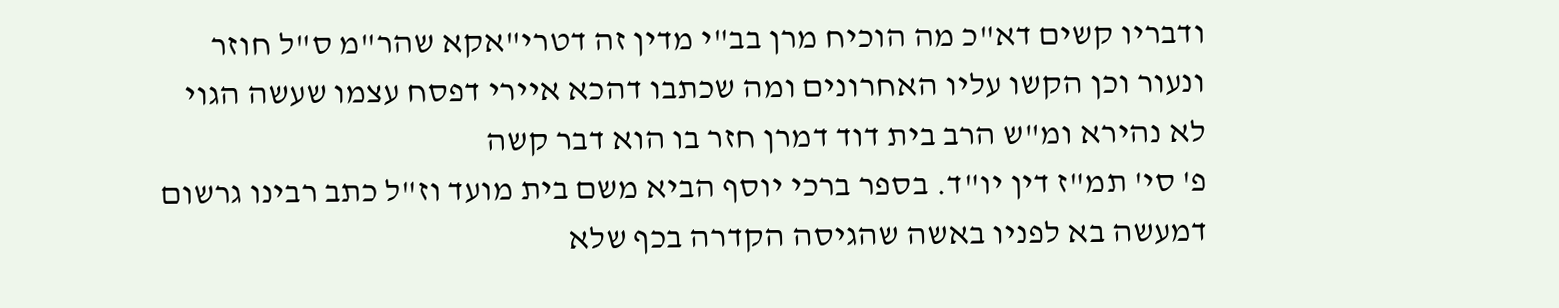ודבריו קשים דא"כ מה הוכיח מרן בב"י מדין זה דטרי"אקא שהר"מ ס"ל חוזר ונעור וכן הקשו עליו האחרונים ומה שכתבו דהכא איירי דפסח עצמו שעשה הגוי לא נהירא ומ"ש הרב בית דוד דמרן חזר בו הוא דבר קשה
פ' סי' תמ"ז דין יו"ד. בספר ברכי יוסף הביא משם בית מועד וז"ל כתב רבינו גרשום דמעשה בא לפניו באשה שהגיסה הקדרה בכף שלא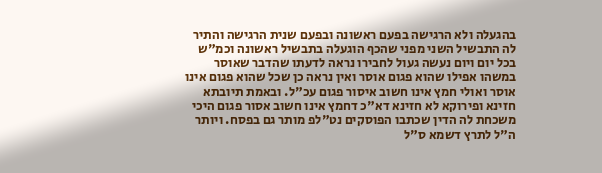בהגעלה ולא הרגישה בפעם ראשונה ובפעם שנית הרגישה והתיר לה התבשיל השני מפני שהכף הוגעלה בתבשיל ראשונה וכמ"ש בכל יום ויום נעשה געול לחבירו נראה לדעתו שהדבר שאוסר במשהו אפילו שהוא פגום אוסר ואין נראה כן שכל שהוא פגום אינו אוסר ואולי חמץ אינו חשוב איסור פגום עכ"ל. ובאמת תיובתא חזינא ופירוקא לא חזינא דא"כ דחמץ אינו חשוב אסור פגום היכי משכחת לה הדין שכתבו הפוסקים נט"לפ מותר גם בפסח. ויותר ה"ל לתרץ דשמא ס"ל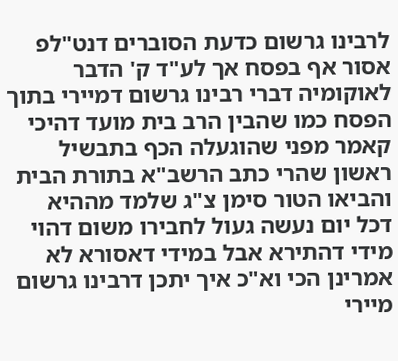לרבינו גרשום כדעת הסוברים דנט"לפ אסור אף בפסח אך לע"ד ק' הדבר לאוקומיה דברי רבינו גרשום דמיירי בתוך הפסח כמו שהבין הרב בית מועד דהיכי קאמר מפני שהוגעלה הכף בתבשיל ראשון שהרי כתב הרשב"א בתורת הבית והביאו הטור סימן צ"ג שלמד מההיא דכל יום נעשה געול לחבירו משום דהוי מידי דהתירא אבל במידי דאסורא לא אמרינן הכי וא"כ איך יתכן דרבינו גרשום מיירי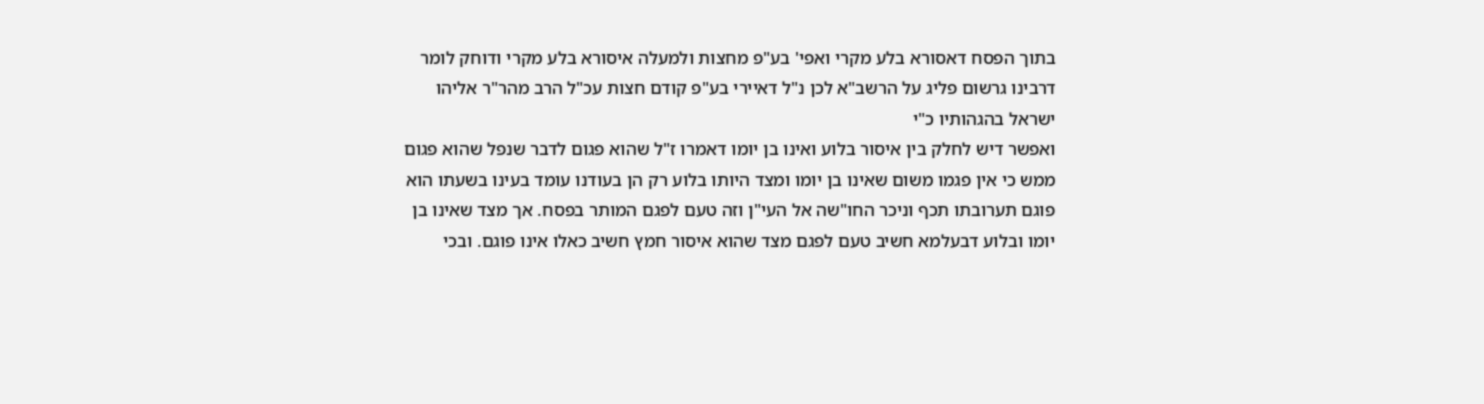בתוך הפסח דאסורא בלע מקרי ואפי' בע"פ מחצות ולמעלה איסורא בלע מקרי ודוחק לומר דרבינו גרשום פליג על הרשב"א לכן נ"ל דאיירי בע"פ קודם חצות עכ"ל הרב מהר"ר אליהו ישראל בהגהותיו כ"י
ואפשר דיש לחלק בין איסור בלוע ואינו בן יומו דאמרו ז"ל שהוא פגום לדבר שנפל שהוא פגום ממש כי אין פגמו משום שאינו בן יומו ומצד היותו בלוע רק הן בעודנו עומד בעינו בשעתו הוא פוגם תערובתו תכף וניכר החו"שה אל העי"ן וזה טעם לפגם המותר בפסח. אך מצד שאינו בן יומו ובלוע דבעלמא חשיב טעם לפגם מצד שהוא איסור חמץ חשיב כאלו אינו פוגם. ובכי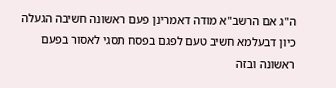ה"ג אם הרשב"א מודה דאמרינן פעם ראשונה חשיבה הגעלה כיון דבעלמא חשיב טעם לפגם בפסח תסגי לאסור בפעם ראשונה ובזה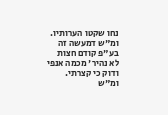נחו שקטו הערותיו. ומ"ש דמעשה זה בע"פ קודם חצות לא נהיר' מכמה אנפי ודוק כי קצרתי. ומ"ש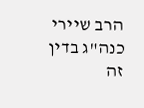הרב שיירי כנה"ג בדין זה